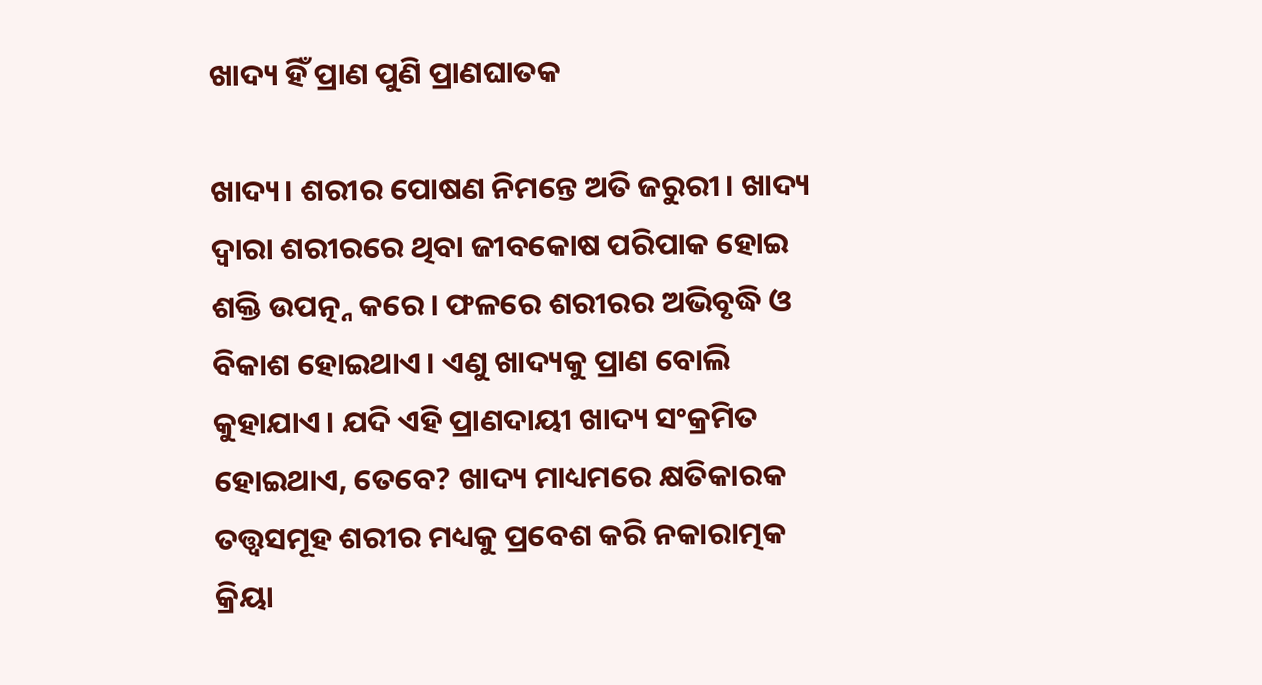ଖାଦ୍ୟ ହିଁ ପ୍ରାଣ ପୁଣି ପ୍ରାଣଘାତକ

ଖାଦ୍ୟ। ଶରୀର ପୋଷଣ ନିମନ୍ତେ ଅତି ଜରୁରୀ। ଖାଦ୍ୟ ଦ୍ୱାରା ଶରୀରରେ ଥିବା ଜୀବକୋଷ ପରିପାକ ହୋଇ ଶକ୍ତି ଉପତ୍ନ୍ନ କରେ। ଫଳରେ ଶରୀରର ଅଭିବୃଦ୍ଧି ଓ ବିକାଶ ହୋଇଥାଏ। ଏଣୁ ଖାଦ୍ୟକୁ ପ୍ରାଣ ବୋଲି କୁହାଯାଏ। ଯଦି ଏହି ପ୍ରାଣଦାୟୀ ଖାଦ୍ୟ ସଂକ୍ରମିତ ହୋଇଥାଏ, ତେବେ? ଖାଦ୍ୟ ମାଧ୍ୟମରେ କ୍ଷତିକାରକ ତତ୍ତ୍ୱସମୂହ ଶରୀର ମଧ୍ୟକୁ ପ୍ରବେଶ କରି ନକାରାତ୍ମକ କ୍ରିୟା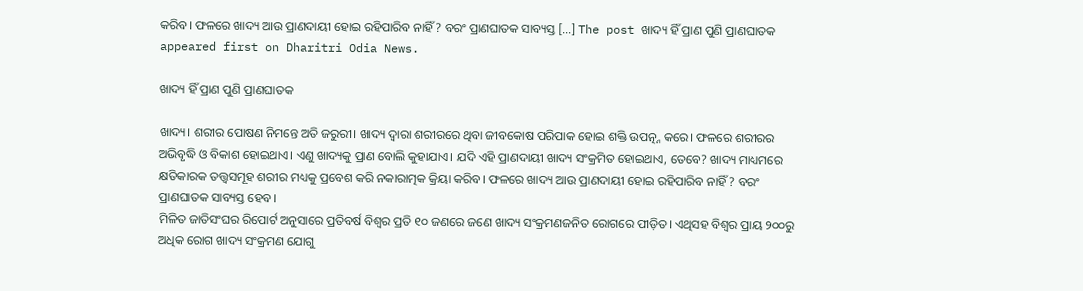କରିବ। ଫଳରେ ଖାଦ୍ୟ ଆଉ ପ୍ରାଣଦାୟୀ ହୋଇ ରହିପାରିବ ନାହିଁ? ବରଂ ପ୍ରାଣଘାତକ ସାବ୍ୟସ୍ତ […] The post ଖାଦ୍ୟ ହିଁ ପ୍ରାଣ ପୁଣି ପ୍ରାଣଘାତକ appeared first on Dharitri Odia News.

ଖାଦ୍ୟ ହିଁ ପ୍ରାଣ ପୁଣି ପ୍ରାଣଘାତକ

ଖାଦ୍ୟ। ଶରୀର ପୋଷଣ ନିମନ୍ତେ ଅତି ଜରୁରୀ। ଖାଦ୍ୟ ଦ୍ୱାରା ଶରୀରରେ ଥିବା ଜୀବକୋଷ ପରିପାକ ହୋଇ ଶକ୍ତି ଉପତ୍ନ୍ନ କରେ। ଫଳରେ ଶରୀରର ଅଭିବୃଦ୍ଧି ଓ ବିକାଶ ହୋଇଥାଏ। ଏଣୁ ଖାଦ୍ୟକୁ ପ୍ରାଣ ବୋଲି କୁହାଯାଏ। ଯଦି ଏହି ପ୍ରାଣଦାୟୀ ଖାଦ୍ୟ ସଂକ୍ରମିତ ହୋଇଥାଏ, ତେବେ? ଖାଦ୍ୟ ମାଧ୍ୟମରେ କ୍ଷତିକାରକ ତତ୍ତ୍ୱସମୂହ ଶରୀର ମଧ୍ୟକୁ ପ୍ରବେଶ କରି ନକାରାତ୍ମକ କ୍ରିୟା କରିବ। ଫଳରେ ଖାଦ୍ୟ ଆଉ ପ୍ରାଣଦାୟୀ ହୋଇ ରହିପାରିବ ନାହିଁ? ବରଂ ପ୍ରାଣଘାତକ ସାବ୍ୟସ୍ତ ହେବ।
ମିଳିତ ଜାତିସଂଘର ରିପୋର୍ଟ ଅନୁସାରେ ପ୍ରତିବର୍ଷ ବିଶ୍ୱର ପ୍ରତି ୧୦ ଜଣରେ ଜଣେ ଖାଦ୍ୟ ସଂକ୍ରମଣଜନିତ ରୋଗରେ ପୀଡ଼ିତ। ଏଥିସହ ବିଶ୍ୱର ପ୍ରାୟ ୨୦୦ରୁ ଅଧିକ ରୋଗ ଖାଦ୍ୟ ସଂକ୍ରମଣ ଯୋଗୁ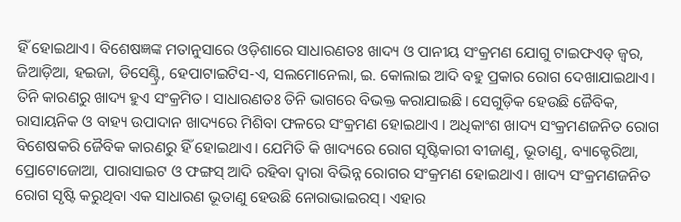ହିଁ ହୋଇଥାଏ। ବିଶେଷଜ୍ଞଙ୍କ ମତାନୁସାରେ ଓଡ଼ିଶାରେ ସାଧାରଣତଃ ଖାଦ୍ୟ ଓ ପାନୀୟ ସଂକ୍ରମଣ ଯୋଗୁ ଟାଇଫଏଡ୍‌ ଜ୍ୱର, ଜିଆଡ଼ିଆ, ହଇଜା, ଡିସେଣ୍ଟ୍ରି, ହେପାଟାଇଟିସ-ଏ, ସଲମୋନେଲା, ଇ. କୋଲାଇ ଆଦି ବହୁ ପ୍ରକାର ରୋଗ ଦେଖାଯାଇଥାଏ। ତିନି କାରଣରୁ ଖାଦ୍ୟ ହୁଏ ସଂକ୍ରମିତ। ସାଧାରଣତଃ ତିନି ଭାଗରେ ବିଭକ୍ତ କରାଯାଇଛି। ସେଗୁଡ଼ିକ ହେଉଛି ଜୈବିକ, ରାସାୟନିକ ଓ ବାହ୍ୟ ଉପାଦାନ ଖାଦ୍ୟରେ ମିଶିବା ଫଳରେ ସଂକ୍ରମଣ ହୋଇଥାଏ । ଅଧିକାଂଶ ଖାଦ୍ୟ ସଂକ୍ରମଣଜନିତ ରୋଗ ବିଶେଷକରି ଜୈବିକ କାରଣରୁ ହିଁ ହୋଇଥାଏ। ଯେମିତି କି ଖାଦ୍ୟରେ ରୋଗ ସୃଷ୍ଟିକାରୀ ବୀଜାଣୁ, ଭୂତାଣୁ, ବ୍ୟାକ୍ଟେରିଆ, ପ୍ରୋଟୋଜୋଆ, ପାରାସାଇଟ ଓ ଫଙ୍ଗସ୍‌ ଆଦି ରହିବା ଦ୍ୱାରା ବିଭିନ୍ନ ରୋଗର ସଂକ୍ରମଣ ହୋଇଥାଏ। ଖାଦ୍ୟ ସଂକ୍ରମଣଜନିତ ରୋଗ ସୃଷ୍ଟି କରୁଥିବା ଏକ ସାଧାରଣ ଭୂତାଣୁ ହେଉଛି ନୋରାଭାଇରସ୍‌। ଏହାର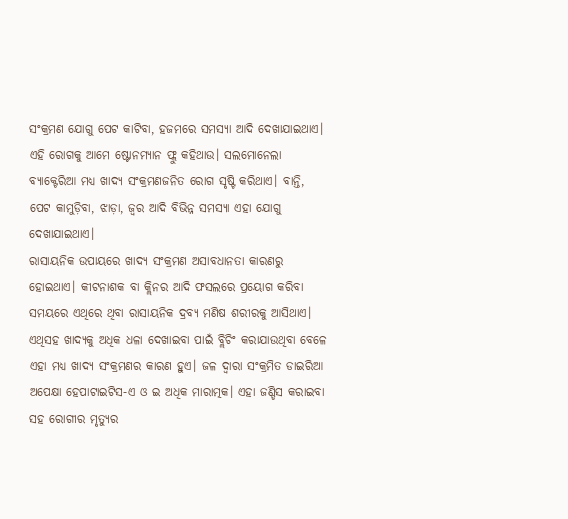ସଂକ୍ରମଣ ଯୋଗୁ ପେଟ କାଟିବା, ହଜମରେ ସମସ୍ୟା ଆଦି ଦେଖାଯାଇଥାଏ। ଏହି ରୋଗକୁ ଆମେ ଷ୍ଟୋନମ୍ୟାନ ଫ୍ଲୁ କହିଥାଉ। ସଲମୋନେଲା ବ୍ୟାକ୍ଟେରିଆ ମଧ୍ୟ ଖାଦ୍ୟ ସଂକ୍ରମଣଜନିତ ରୋଗ ସୃଷ୍ଟି କରିଥାଏ। ବାନ୍ତି, ପେଟ କାମୁଡ଼ିବା, ଝାଡ଼ା, ଜ୍ୱର ଆଦି ବିଭିନ୍ନ ସମସ୍ୟା ଏହା ଯୋଗୁ ଦେଖାଯାଇଥାଏ।
ରାସାୟନିକ ଉପାୟରେ ଖାଦ୍ୟ ସଂକ୍ରମଣ ଅସାବଧାନତା କାରଣରୁ ହୋଇଥାଏ। କୀଟନାଶକ ବା କ୍ଲିନର ଆଦି ଫସଲରେ ପ୍ରୟୋଗ କରିବା ସମୟରେ ଏଥିରେ ଥିବା ରାସାୟନିକ ଦ୍ରବ୍ୟ ମଣିଷ ଶରୀରକୁ ଆସିଥାଏ। ଏଥିସହ ଖାଦ୍ୟକୁ ଅଧିକ ଧଳା ଦେଖାଇବା ପାଇଁ ବ୍ଲିଚିଂ କରାଯାଉଥିବା ବେଳେ ଏହା ମଧ୍ୟ ଖାଦ୍ୟ ସଂକ୍ରମଣର କାରଣ ହୁଏ। ଜଳ ଦ୍ୱାରା ସଂକ୍ରମିତ ଡାଇରିଆ ଅପେକ୍ଷା ହେପାଟାଇଟିସ-ଏ ଓ ଇ ଅଧିକ ମାରାତ୍ମକ। ଏହା ଜଣ୍ଡିସ କରାଇବା ସହ ରୋଗୀର ମୃତ୍ୟୁର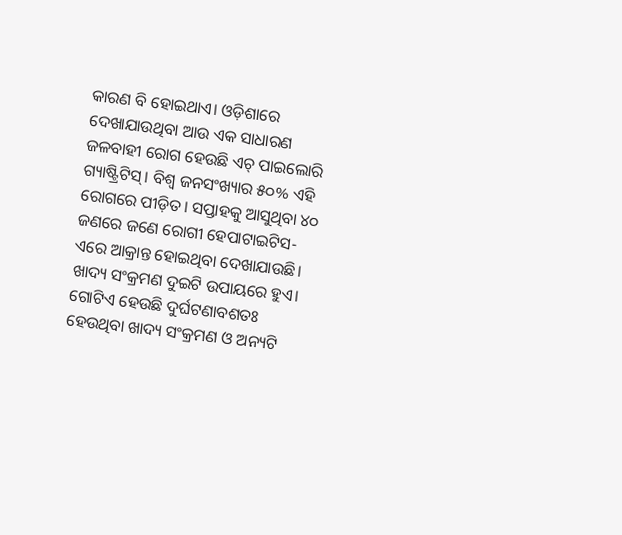କାରଣ ବି ହୋଇଥାଏ। ଓଡ଼ିଶାରେ ଦେଖାଯାଉଥିବା ଆଉ ଏକ ସାଧାରଣ ଜଳବାହୀ ରୋଗ ହେଉଛି ଏଚ୍‌ ପାଇଲୋରି ଗ୍ୟାଷ୍ଟ୍ରିଟିସ୍‌। ବିଶ୍ୱ ଜନସଂଖ୍ୟାର ୫୦% ଏହି ରୋଗରେ ପୀଡ଼ିତ। ସପ୍ତାହକୁ ଆସୁଥିବା ୪୦ ଜଣରେ ଜଣେ ରୋଗୀ ହେପାଟାଇଟିସ-ଏରେ ଆକ୍ରାନ୍ତ ହୋଇଥିବା ଦେଖାଯାଉଛି। ଖାଦ୍ୟ ସଂକ୍ରମଣ ଦୁଇଟି ଉପାୟରେ ହୁଏ। ଗୋଟିଏ ହେଉଛି ଦୁର୍ଘଟଣାବଶତଃ ହେଉଥିବା ଖାଦ୍ୟ ସଂକ୍ରମଣ ଓ ଅନ୍ୟଟି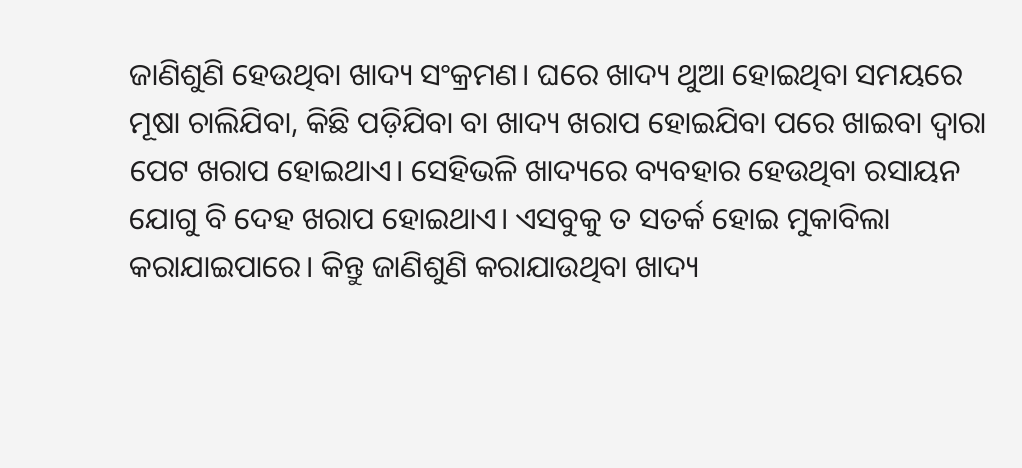ଜାଣିଶୁଣି ହେଉଥିବା ଖାଦ୍ୟ ସଂକ୍ରମଣ। ଘରେ ଖାଦ୍ୟ ଥୁଆ ହୋଇଥିବା ସମୟରେ ମୂଷା ଚାଲିଯିବା, କିଛି ପଡ଼ିଯିବା ବା ଖାଦ୍ୟ ଖରାପ ହୋଇଯିବା ପରେ ଖାଇବା ଦ୍ୱାରା ପେଟ ଖରାପ ହୋଇଥାଏ। ସେହିଭଳି ଖାଦ୍ୟରେ ବ୍ୟବହାର ହେଉଥିବା ରସାୟନ ଯୋଗୁ ବି ଦେହ ଖରାପ ହୋଇଥାଏ। ଏସବୁକୁ ତ ସତର୍କ ହୋଇ ମୁକାବିଲା କରାଯାଇପାରେ। କିନ୍ତୁ ଜାଣିଶୁଣି କରାଯାଉଥିବା ଖାଦ୍ୟ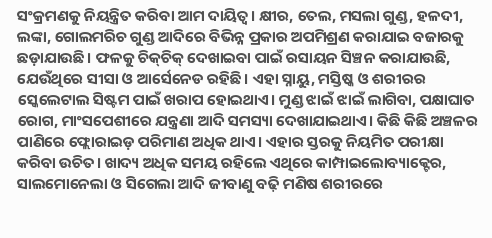ସଂକ୍ରମଣକୁ ନିୟନ୍ତ୍ରିତ କରିବା ଆମ ଦାୟିତ୍ୱ। କ୍ଷୀର, ତେଲ, ମସଲା ଗୁଣ୍ଡ, ହଳଦୀ, ଲଙ୍କା, ଗୋଲମରିଚ ଗୁଣ୍ଡ ଆଦିରେ ବିଭିନ୍ନ ପ୍ରକାର ଅପମିଶ୍ରଣ କରାଯାଇ ବଜାରକୁ ଛଡ଼ାଯାଉଛି। ଫଳକୁ ଚିକ୍‌ଚିକ୍‌ ଦେଖାଇବା ପାଇଁ ରସାୟନ ସିଞ୍ଚନ କରାଯାଉଛି, ଯେଉଁଥିରେ ସୀସା ଓ ଆର୍ସେନେଡ ରହିଛି। ଏହା ସ୍ନାୟୁ, ମସ୍ତିଷ୍କ ଓ ଶରୀରର ସ୍କେଲେଟାଲ ସିଷ୍ଟମ ପାଇଁ ଖରାପ ହୋଇଥାଏ। ମୁଣ୍ଡ ଝାଇଁ ଝାଇଁ ଲାଗିବା, ପକ୍ଷାଘାତ ରୋଗ, ମାଂସପେଶୀରେ ଯନ୍ତ୍ରଣା ଆଦି ସମସ୍ୟା ଦେଖାଯାଇଥାଏ। କିଛି କିଛି ଅଞ୍ଚଳର ପାଣିରେ ଫ୍ଲୋରାଇଡ଼ ପରିମାଣ ଅଧିକ ଥାଏ। ଏହାର ସ୍ତରକୁ ନିୟମିତ ପରୀକ୍ଷା କରିବା ଉଚିତ। ଖାଦ୍ୟ ଅଧିକ ସମୟ ରହିଲେ ଏଥିରେ କାମ୍ପାଇଲୋବ୍ୟାକ୍ଟେର, ସାଲମୋନେଲା ଓ ସିଗେଲା ଆଦି ଜୀବାଣୁ ବଢ଼ି ମଣିଷ ଶରୀରରେ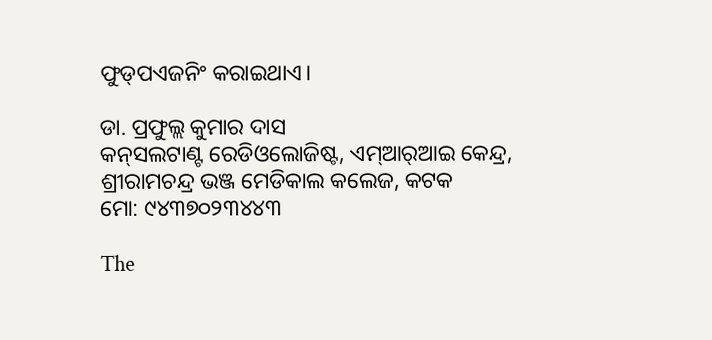ଫୁଡ୍‌ପଏଜନିଂ କରାଇଥାଏ।

ଡା. ପ୍ରଫୁଲ୍ଲ କୁମାର ଦାସ
କନ୍‌ସଲଟାଣ୍ଟ ରେଡିଓଲୋଜିଷ୍ଟ, ଏମ୍‌ଆର୍‌ଆଇ କେନ୍ଦ୍ର, ଶ୍ରୀରାମଚନ୍ଦ୍ର ଭଞ୍ଜ ମେଡିକାଲ କଲେଜ, କଟକ
ମୋ: ୯୪୩୭୦୨୩୪୪୩

The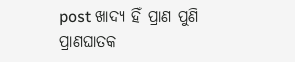post ଖାଦ୍ୟ ହିଁ ପ୍ରାଣ ପୁଣି ପ୍ରାଣଘାତକ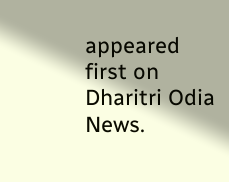appeared first on Dharitri Odia News.